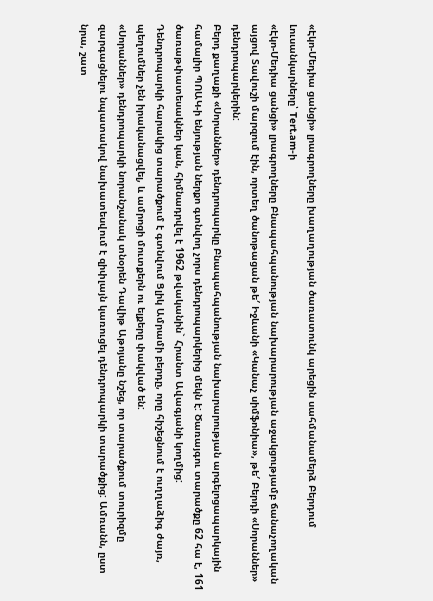«Էկո-Մեդիա ցանցի» լրագրողները խաղաղության ծառատունկ արեցին սահմանամերձ Բերդում
Լուսանկարները՝ Tert.am-ի
«Էկո-Մեդիա ցանցի» լրագրողները Բնապահպանության նախարարության աջակցությամբ ճանաչողական այցով Տավուշի մարզում էին, որտեղ ծանոթացան թե′ Իջևանի «Կանաչ սիմֆոնիա», թե′ Բերդի «Սորաններ» դենդրոպարկերին:
Բերդ քաղաքի «Սորաններ» դենդրոպարկը Բնապահպանության նախարարության արգելոցապարկային համալիր ՊՈԱԿ-ի ենյության ներքո գտնվող չորս դենդրոպարկերից մեկն է: Ծառայգու տարածքը 62 հա է, 161 ծառաթփատեսակներ կան, հիմնադրվել է 1962 թվականին` Հրանտ Ավագյանի կողմից:
Դենդրոպարկի հարակից տարածքում է գտնվում Ցլիկ Ամրամի բերդը, որը հիշեցնում է ուղղաձիգ ժայռ, պեղումներ չեն իրականացվել, և ամրոցի մուտքերն ու ելքերը փակված են:
«Սորաններ» դենդրոպարկի նորանշանակ տնօրեն Դավիթ Աթոյանը նշեց, որ տարածքում տուրիզմը զարգացնելու նպատակով նախատեսվում է զիփլայն կառուցել դենդրոպարկի տարածքից: Ամռանն, ըստ նրա, շատ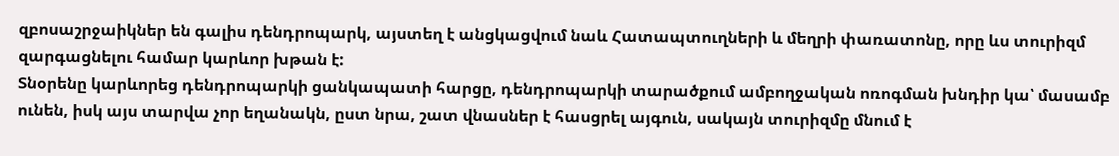զբոսաշրջաիկներ են գալիս դենդրոպարկ, այստեղ է անցկացվում նաև Հատապտուղների և մեղրի փառատոնը, որը ևս տուրիզմ զարգացնելու համար կարևոր խթան է:
Տնօրենը կարևորեց դենդրոպարկի ցանկապատի հարցը, դենդրոպարկի տարածքում ամբողջական ոռոգման խնդիր կա՝ մասամբ ունեն, իսկ այս տարվա չոր եղանակն, ըստ նրա, շատ վնասներ է հասցրել այգուն, սակայն տուրիզմը մնում է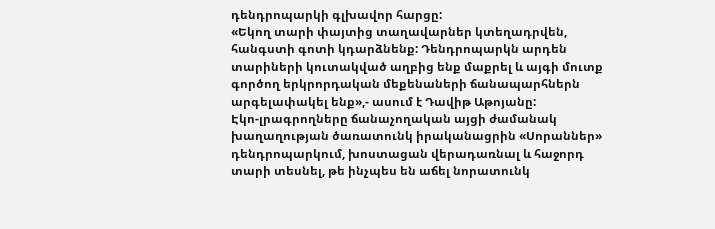դենդրոպարկի գլխավոր հարցը:
«Եկող տարի փայտից տաղավարներ կտեղադրվեն, հանգստի գոտի կդարձնենք: Դենդրոպարկն արդեն տարիների կուտակված աղբից ենք մաքրել և այգի մուտք գործող երկրորդական մեքենաների ճանապարհներն արգելափակել ենք»,- ասում է Դավիթ Աթոյանը:
Էկո-լրագրողները ճանաչողական այցի ժամանակ խաղաղության ծառատունկ իրականացրին «Սորաններ» դենդրոպարկում, խոստացան վերադառնալ և հաջորդ տարի տեսնել, թե ինչպես են աճել նորատունկ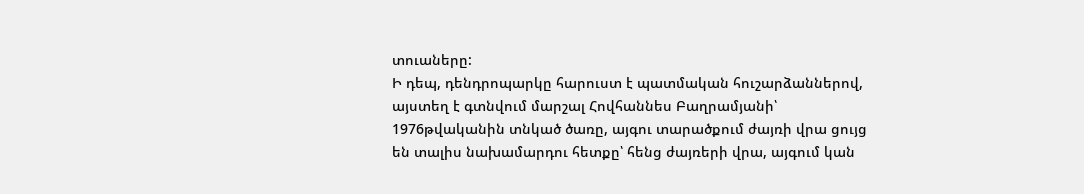տուաները:
Ի դեպ, դենդրոպարկը հարուստ է պատմական հուշարձաններով, այստեղ է գտնվում մարշալ Հովհաննես Բաղրամյանի՝ 1976թվականին տնկած ծառը, այգու տարածքում ժայռի վրա ցույց են տալիս նախամարդու հետքը՝ հենց ժայռերի վրա, այգում կան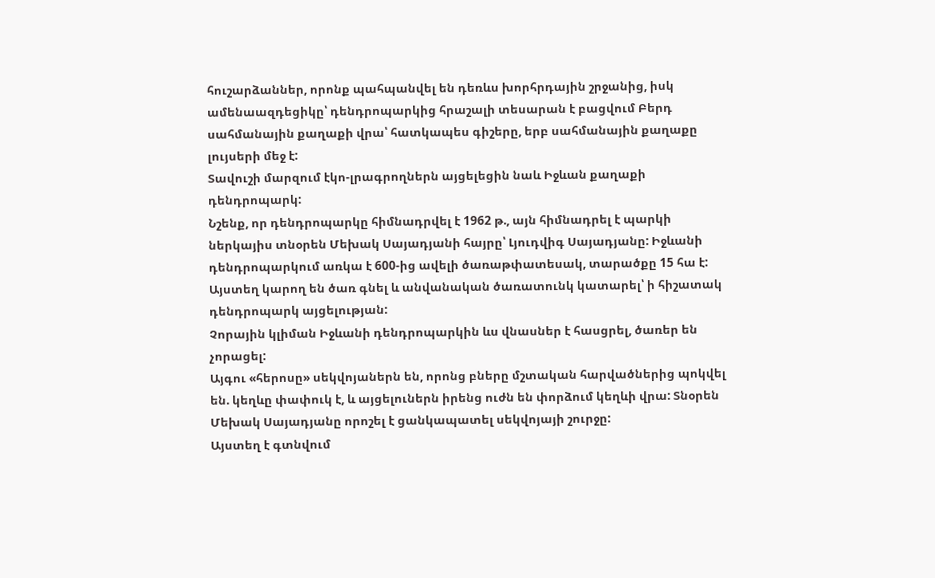հուշարձաններ, որոնք պահպանվել են դեռևս խորհրդային շրջանից, իսկ ամենաազդեցիկը՝ դենդրոպարկից հրաշալի տեսարան է բացվում Բերդ սահմանային քաղաքի վրա՝ հատկապես գիշերը, երբ սահմանային քաղաքը լույսերի մեջ է:
Տավուշի մարզում էկո-լրագրողներն այցելեցին նաև Իջևան քաղաքի դենդրոպարկ:
Նշենք, որ դենդրոպարկը հիմնադրվել է 1962 թ., այն հիմնադրել է պարկի ներկայիս տնօրեն Մեխակ Սայադյանի հայրը՝ Լյուդվիգ Սայադյանը: Իջևանի դենդրոպարկում առկա է 600-ից ավելի ծառաթփատեսակ, տարածքը 15 հա է:
Այստեղ կարող են ծառ գնել և անվանական ծառատունկ կատարել՝ ի հիշատակ դենդրոպարկ այցելության:
Չորային կլիման Իջևանի դենդրոպարկին ևս վնասներ է հասցրել, ծառեր են չորացել:
Այգու «հերոսը» սեկվոյաներն են, որոնց բները մշտական հարվածներից պոկվել են. կեղևը փափուկ է, և այցելուներն իրենց ուժն են փորձում կեղևի վրա: Տնօրեն Մեխակ Սայադյանը որոշել է ցանկապատել սեկվոյայի շուրջը:
Այստեղ է գտնվում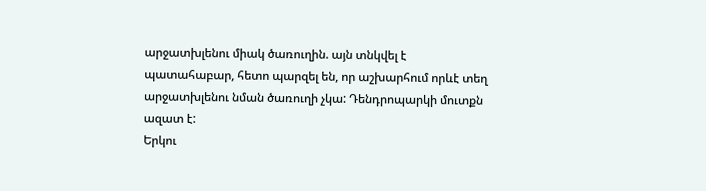արջատխլենու միակ ծառուղին. այն տնկվել է պատահաբար, հետո պարզել են, որ աշխարհում որևէ տեղ արջատխլենու նման ծառուղի չկա: Դենդրոպարկի մուտքն ազատ է:
Երկու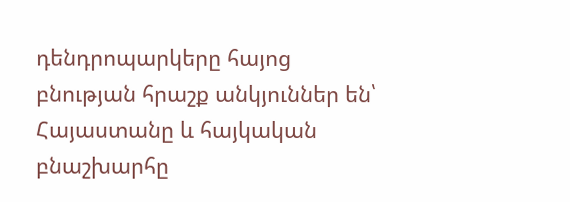դենդրոպարկերը հայոց բնության հրաշք անկյուններ են՝ Հայաստանը և հայկական բնաշխարհը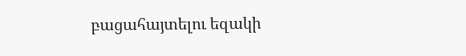բացահայտելու եզակի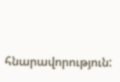հնարավորություն: